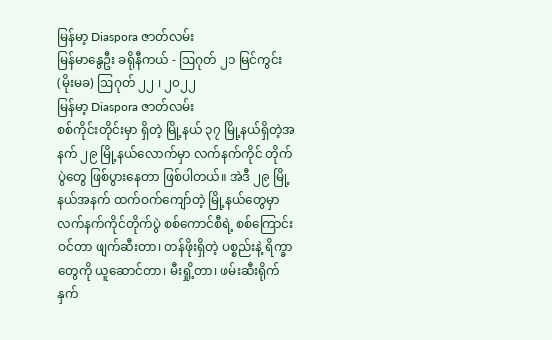မြန်မာ့ Diaspora ဇာတ်လမ်း
မြန်မာနွေဦး ခရိုနီကယ် - ဩဂုတ် ၂၁ မြင်ကွင်း
(မိုးမခ) ဩဂုတ် ၂၂ ၊ ၂၀၂၂
မြန်မာ့ Diaspora ဇာတ်လမ်း
စစ်ကိုင်းတိုင်းမှာ ရှိတဲ့ မြို့နယ် ၃၇ မြို့နယ်ရှိတဲ့အနက် ၂၉ မြို့နယ်လောက်မှာ လက်နက်ကိုင် တိုက်ပွဲတွေ ဖြစ်ပွားနေတာ ဖြစ်ပါတယ်။ အဲဒီ ၂၉ မြို့နယ်အနက် ထက်ဝက်ကျော်တဲ့ မြို့နယ်တွေမှာ လက်နက်ကိုင်တိုက်ပွဲ စစ်ကောင်စီရဲ့ စစ်ကြောင်းဝင်တာ ဖျက်ဆီးတာ၊ တန်ဖိုးရှိတဲ့ ပစ္စည်းနဲ့ ရိက္ခာတွေကို ယူဆောင်တာ၊ မီးရှို့တာ၊ ဖမ်းဆီးရိုက်နှက်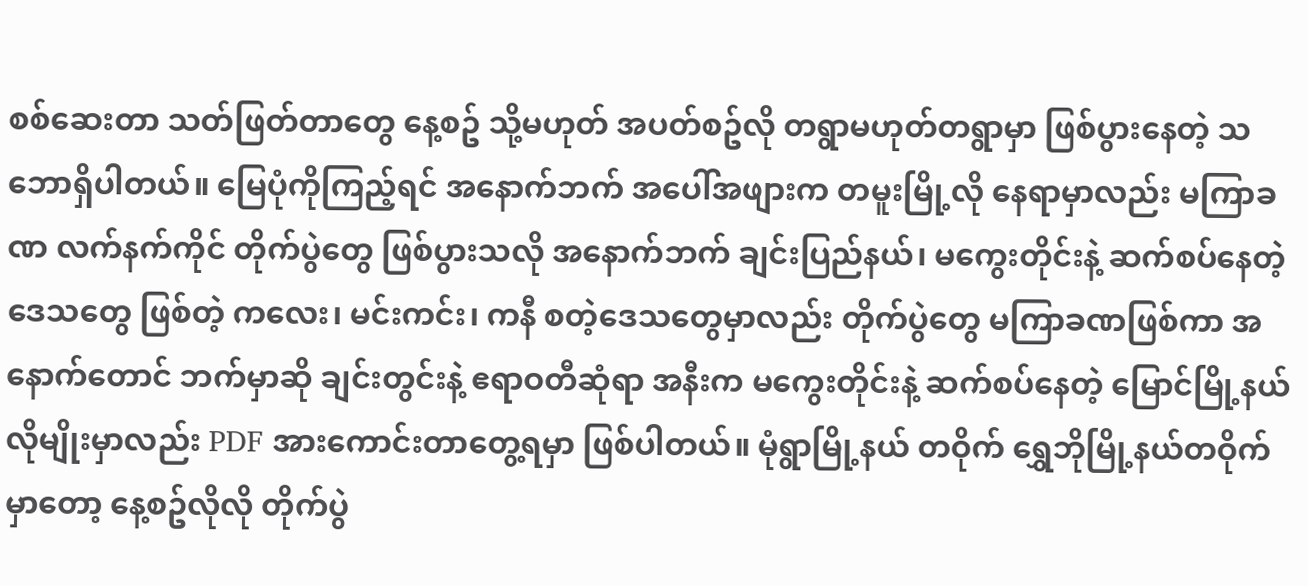စစ်ဆေးတာ သတ်ဖြတ်တာတွေ နေ့စဥ် သို့မဟုတ် အပတ်စဥ်လို တရွာမဟုတ်တရွာမှာ ဖြစ်ပွားနေတဲ့ သဘောရှိပါတယ်။ မြေပုံကိုကြည့်ရင် အနောက်ဘက် အပေါ်အဖျားက တမူးမြို့လို နေရာမှာလည်း မကြာခဏ လက်နက်ကိုင် တိုက်ပွဲတွေ ဖြစ်ပွားသလို အနောက်ဘက် ချင်းပြည်နယ်၊ မကွေးတိုင်းနဲ့ ဆက်စပ်နေတဲ့ ဒေသတွေ ဖြစ်တဲ့ ကလေး၊ မင်းကင်း၊ ကနီ စတဲ့ဒေသတွေမှာလည်း တိုက်ပွဲတွေ မကြာခဏဖြစ်ကာ အနောက်တောင် ဘက်မှာဆို ချင်းတွင်းနဲ့ ဧရာဝတီဆုံရာ အနီးက မကွေးတိုင်းနဲ့ ဆက်စပ်နေတဲ့ မြောင်မြို့နယ်လိုမျိုးမှာလည်း PDF အားကောင်းတာတွေ့ရမှာ ဖြစ်ပါတယ်။ မုံရွာမြို့နယ် တဝိုက် ရွှေဘိုမြို့နယ်တဝိုက်မှာတော့ နေ့စဥ်လိုလို တိုက်ပွဲ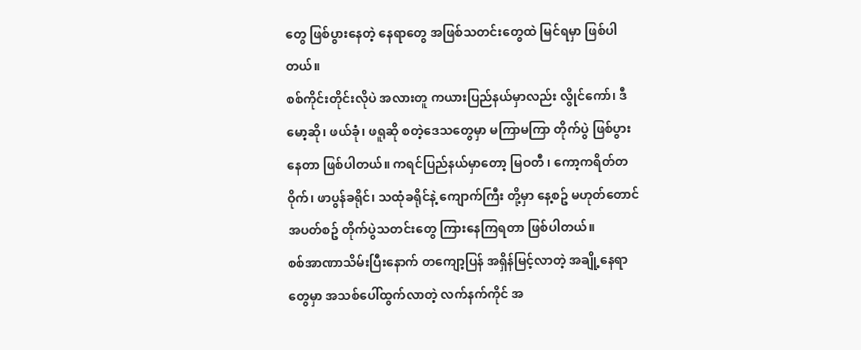တွေ ဖြစ်ပွားနေတဲ့ နေရာတွေ အဖြစ်သတင်းတွေထဲ မြင်ရမှာ ဖြစ်ပါတယ်။
စစ်ကိုင်းတိုင်းလိုပဲ အလားတူ ကယားပြည်နယ်မှာလည်း လွိုင်ကော်၊ ဒီမော့ဆို၊ ဖယ်ခုံ၊ ဖရူဆို စတဲ့ဒေသတွေမှာ မကြာမကြာ တိုက်ပွဲ ဖြစ်ပွားနေတာ ဖြစ်ပါတယ်။ ကရင်ပြည်နယ်မှာတော့ မြဝတီ ၊ ကော့ကရိတ်တဝိုက်၊ ဖာပွန်ခရိုင်၊ သထုံခရိုင်နဲ့ ကျောက်ကြီး တို့မှာ နေ့စဥ် မဟုတ်တောင် အပတ်စဥ် တိုက်ပွဲသတင်းတွေ ကြားနေကြရတာ ဖြစ်ပါတယ်။
စစ်အာဏာသိမ်းပြီးနောက် တကျော့ပြန် အရှိန်မြင့်လာတဲ့ အချို့နေရာတွေမှာ အသစ်ပေါ်ထွက်လာတဲ့ လက်နက်ကိုင် အ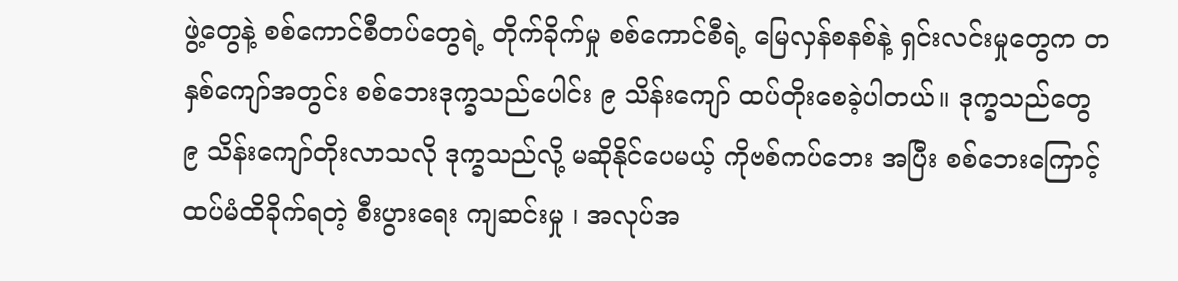ဖွဲ့တွေနဲ့ စစ်ကောင်စီတပ်တွေရဲ့ တိုက်ခိုက်မှု စစ်ကောင်စီရဲ့ မြေလှန်စနစ်နဲ့ ရှင်းလင်းမှုတွေက တနှစ်ကျော်အတွင်း စစ်ဘေးဒုက္ခသည်ပေါင်း ၉ သိန်းကျော် ထပ်တိုးစေခဲ့ပါတယ်။ ဒုက္ခသည်တွေ ၉ သိန်းကျော်တိုးလာသလို ဒုက္ခသည်လို့ မဆိုနိုင်ပေမယ့် ကိုဗစ်ကပ်ဘေး အပြီး စစ်ဘေးကြောင့် ထပ်မံထိခိုက်ရတဲ့ စီးပွားရေး ကျဆင်းမှု ၊ အလုပ်အ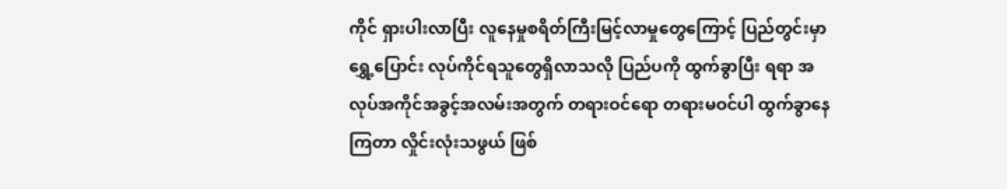ကိုင် ရှားပါးလာပြီး လူနေမှုစရိတ်ကြီးမြင့်လာမှုတွေကြောင့် ပြည်တွင်းမှာ ရွှေ့ပြောင်း လုပ်ကိုင်ရသူတွေရှိလာသလို ပြည်ပကို ထွက်ခွာပြီး ရရာ အလုပ်အကိုင်အခွင့်အလမ်းအတွက် တရားဝင်ရော တရားမဝင်ပါ ထွက်ခွာနေကြတာ လှိုင်းလုံးသဖွယ် ဖြစ်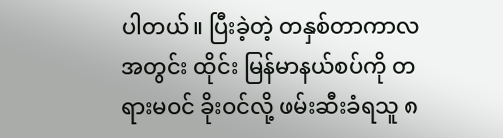ပါတယ်။ ပြီးခဲ့တဲ့ တနှစ်တာကာလအတွင်း ထိုင်း မြန်မာနယ်စပ်ကို တရားမဝင် ခိုးဝင်လို့ ဖမ်းဆီးခံရသူ ၈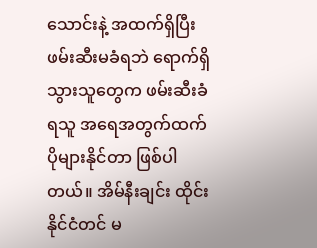သောင်းနဲ့ အထက်ရှိပြီး ဖမ်းဆီးမခံရဘဲ ရောက်ရှိသွားသူတွေက ဖမ်းဆီးခံရသူ အရေအတွက်ထက် ပိုများနိုင်တာ ဖြစ်ပါတယ်။ အိမ်နီးချင်း ထိုင်းနိုင်ငံတင် မ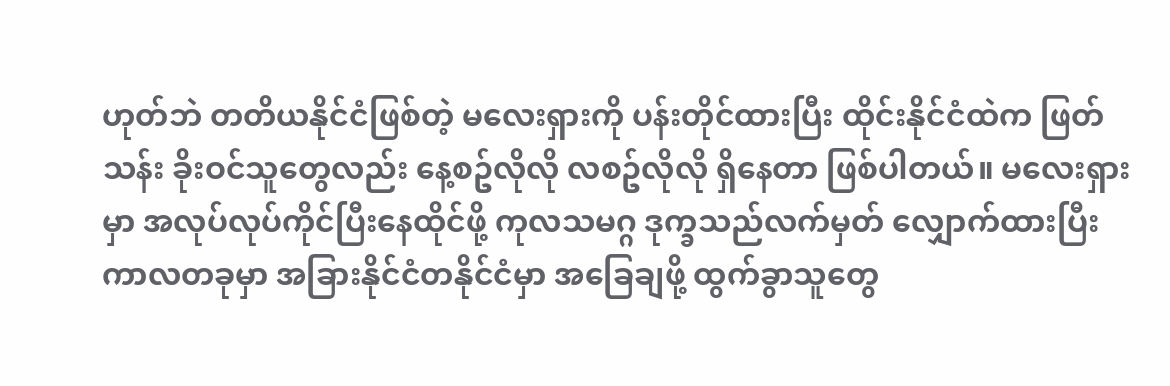ဟုတ်ဘဲ တတိယနိုင်ငံဖြစ်တဲ့ မလေးရှားကို ပန်းတိုင်ထားပြီး ထိုင်းနိုင်ငံထဲက ဖြတ်သန်း ခိုးဝင်သူတွေလည်း နေ့စဥ်လိုလို လစဥ်လိုလို ရှိနေတာ ဖြစ်ပါတယ်။ မလေးရှားမှာ အလုပ်လုပ်ကိုင်ပြီးနေထိုင်ဖို့ ကုလသမဂ္ဂ ဒုက္ခသည်လက်မှတ် လျှောက်ထားပြီး ကာလတခုမှာ အခြားနိုင်ငံတနိုင်ငံမှာ အခြေချဖို့ ထွက်ခွာသူတွေ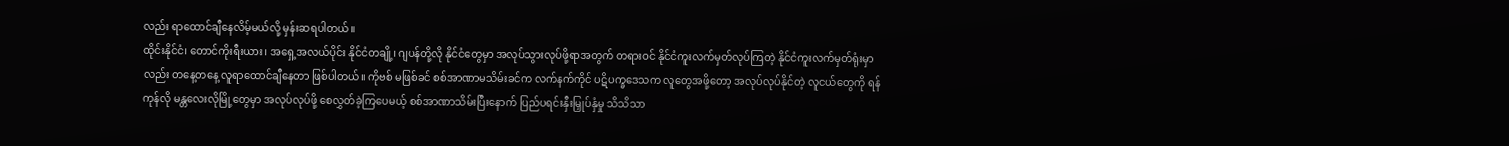လည်း ရာထောင်ချီနေလိမ့်မယ်လို့ မှန်းဆရပါတယ်။
ထိုင်းနိုင်ငံ၊ တောင်ကိုးရီးယား၊ အရှေ့အလယ်ပိုင်း နိုင်ငံတချို့၊ ဂျပန်တို့လို နိုင်ငံတွေမှာ အလုပ်သွားလုပ်ဖို့ရာအတွက် တရားဝင် နိုင်ငံကူးလက်မှတ်လုပ်ကြတဲ့ နိုင်ငံကူးလက်မှတ်ရုံးမှာလည်း တနေ့တနေ့ လူရာထောင်ချီနေတာ ဖြစ်ပါတယ်။ ကိုဗစ် မဖြစ်ခင် စစ်အာဏာမသိမ်းခင်က လက်နက်ကိုင် ပဋိပက္ခဒေသက လူတွေအဖို့တော့ အလုပ်လုပ်နိုင်တဲ့ လူငယ်တွေကို ရန်ကုန်လို မန္တလေးလိုမြို့တွေမှာ အလုပ်လုပ်ဖို့ စေလွှတ်ခဲ့ကြပေမယ့် စစ်အာဏာသိမ်းပြီးနောက် ပြည်ပရင်းနှီးမြှုပ်နှံမှု သိသိသာ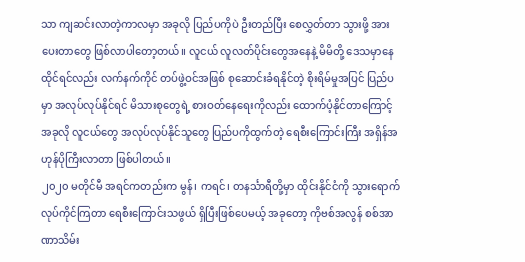သာ ကျဆင်းလာတဲ့ကာလမှာ အခုလို ပြည်ပကိုပဲ ဦးတည်ပြီး စေလွှတ်တာ သွားဖို့ အားပေးတာတွေ ဖြစ်လာပါတော့တယ်။ လူငယ် လူလတ်ပိုင်းတွေအနေနဲ့ မိမိတို့ ဒေသမှာနေထိုင်ရင်လည်း လက်နက်ကိုင် တပ်ဖွဲ့ဝင်အဖြစ် စုဆောင်းခံရနိုင်တဲ့ စိုးရိမ်မှုအပြင် ပြည်ပမှာ အလုပ်လုပ်နိုင်ရင် မိသားစုတွေရဲ့ စားဝတ်နေရေးကိုလည်း ထောက်ပံ့နိုင်တာကြောင့် အခုလို လူငယ်တွေ အလုပ်လုပ်နိုင်သူတွေ ပြည်ပကိုထွက်တဲ့ ရေစီးကြောင်းကြီး အရှိန်အဟုန်ပိုကြီးလာတာ ဖြစ်ပါတယ်။
၂၀၂၀ မတိုင်မီ အရင်ကတည်းက မွန်၊ ကရင်၊ တနင်္သာရီတို့မှာ ထိုင်းနိုင်ငံကို သွားရောက်လုပ်ကိုင်ကြတာ ရေစီးကြောင်းသဖွယ် ရှိပြီးဖြစ်ပေမယ့် အခုတော့ ကိုဗစ်အလွန် စစ်အာဏာသိမ်း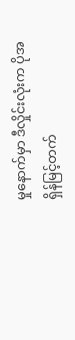မှုနောက်မှာ ဒီလှိုင်းလုံးက ပိုအရှိန်မြင့်တက်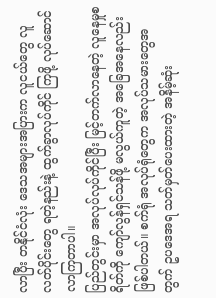လာပြီး တနိုင်ငံလုံး ဒေသအများအပြားက လူငယ်တွေ လူလတ်ပိုင်းတွေ ရတဲ့နည်းနဲ့ ထွက်ခွာလုပ်ကိုင် ကြဖို့ လုပ်ဆောင်လာကြတာပါ။
ပြည်တွင်းမှာ အလုပ်လုပ်ကိုင်ပြီး မြင့်တက်လာနေတဲ့ လူနေမှုစရိတ်ကို ကျော်လွန်ရှင်သန်ဖို့ မလွယ်ကူတဲ့ အခြေအနေလည်း ဖြစ်ပါတယ်။ စက်ရုံ အလုပ်ရုံတွေက အလုပ်သမားတွေအတွက် ဥပဒေအရ သတ်မှတ်ပေးထားတဲ့ အနိမ့်ဆုံး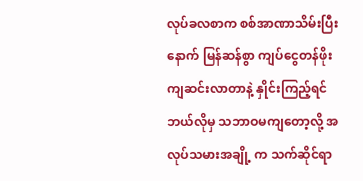လုပ်ခလစာက စစ်အာဏာသိမ်းပြီးနောက် မြန်ဆန်စွာ ကျပ်ငွေတန်ဖိုးကျဆင်းလာတာနဲ့ နှိုင်းကြည့်ရင် ဘယ်လိုမှ သဘာဝမကျတော့လို့ အလုပ်သမားအချို့ က သက်ဆိုင်ရာ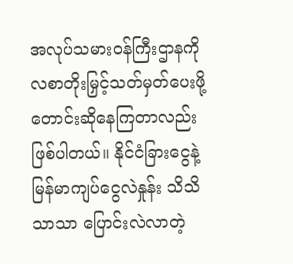အလုပ်သမားဝန်ကြီးဌာနကို လစာတိုးမြှင့်သတ်မှတ်ပေးဖို့ တောင်းဆိုနေကြတာလည်း ဖြစ်ပါတယ်။ နိုင်ငံခြားငွေနဲ့ မြန်မာကျပ်ငွေလဲနှုန်း သိသိသာသာ ပြောင်းလဲလာတဲ့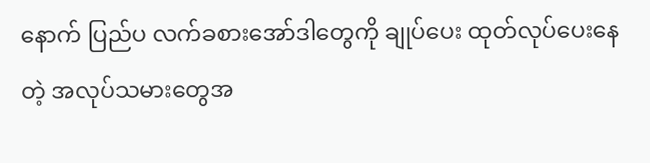နောက် ပြည်ပ လက်ခစားအော်ဒါတွေကို ချုပ်ပေး ထုတ်လုပ်ပေးနေတဲ့ အလုပ်သမားတွေအ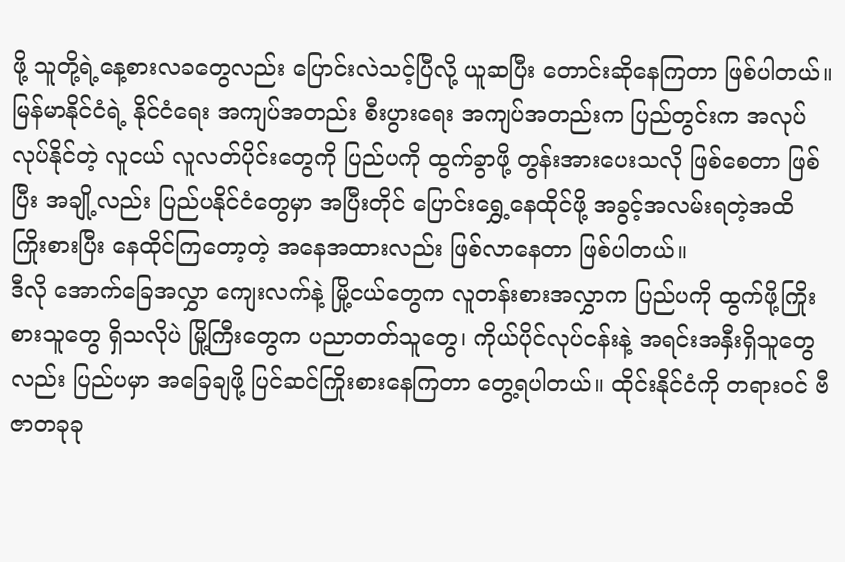ဖို့ သူတို့ရဲ့နေ့စားလခတွေလည်း ပြောင်းလဲသင့်ပြီလို့ ယူဆပြီး တောင်းဆိုနေကြတာ ဖြစ်ပါတယ်။
မြန်မာနိုင်ငံရဲ့ နိုင်ငံရေး အကျပ်အတည်း စီးပွားရေး အကျပ်အတည်းက ပြည်တွင်းက အလုပ်လုပ်နိုင်တဲ့ လူငယ် လူလတ်ပိုင်းတွေကို ပြည်ပကို ထွက်ခွာဖို့ တွန်းအားပေးသလို ဖြစ်စေတာ ဖြစ်ပြီး အချို့လည်း ပြည်ပနိုင်ငံတွေမှာ အပြီးတိုင် ပြောင်းရွှေ့နေထိုင်ဖို့ အခွင့်အလမ်းရတဲ့အထိ ကြိုးစားပြီး နေထိုင်ကြတော့တဲ့ အနေအထားလည်း ဖြစ်လာနေတာ ဖြစ်ပါတယ်။
ဒီလို အောက်ခြေအလွှာ ကျေးလက်နဲ့ မြို့ငယ်တွေက လူတန်းစားအလွှာက ပြည်ပကို ထွက်ဖို့ကြိုးစားသူတွေ ရှိသလိုပဲ မြို့ကြီးတွေက ပညာတတ်သူတွေ၊ ကိုယ်ပိုင်လုပ်ငန်းနဲ့ အရင်းအနှီးရှိသူတွေလည်း ပြည်ပမှာ အခြေချဖို့ ပြင်ဆင်ကြိုးစားနေကြတာ တွေ့ရပါတယ်။ ထိုင်းနိုင်ငံကို တရားဝင် ဗီဇာတခုခု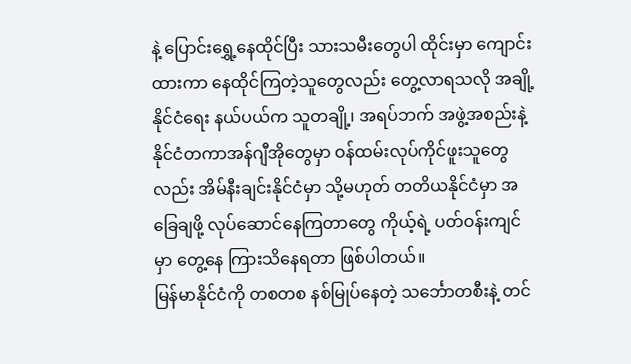နဲ့ ပြောင်းရွှေ့နေထိုင်ပြီး သားသမီးတွေပါ ထိုင်းမှာ ကျောင်းထားကာ နေထိုင်ကြတဲ့သူတွေလည်း တွေ့လာရသလို အချို့ နိုင်ငံရေး နယ်ပယ်က သူတချို့၊ အရပ်ဘက် အဖွဲ့အစည်းနဲ့ နိုင်ငံတကာအန်ဂျီအိုတွေမှာ ဝန်ထမ်းလုပ်ကိုင်ဖူးသူတွေလည်း အိမ်နီးချင်းနိုင်ငံမှာ သို့မဟုတ် တတိယနိုင်ငံမှာ အခြေချဖို့ လုပ်ဆောင်နေကြတာတွေ ကိုယ့်ရဲ့ ပတ်ဝန်းကျင်မှာ တွေ့နေ ကြားသိနေရတာ ဖြစ်ပါတယ်။
မြန်မာနိုင်ငံကို တစတစ နစ်မြုပ်နေတဲ့ သင်္ဘောတစီးနဲ့ တင်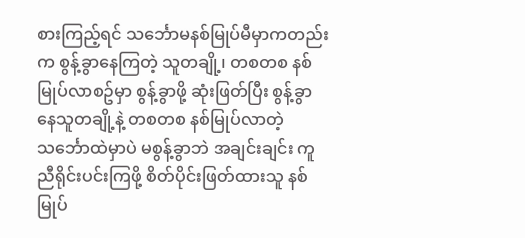စားကြည့်ရင် သင်္ဘောမနစ်မြုပ်မီမှာကတည်းက စွန့်ခွာနေကြတဲ့ သူတချို့၊ တစတစ နစ်မြုပ်လာစဥ်မှာ စွန့်ခွာဖို့ ဆုံးဖြတ်ပြီး စွန့်ခွာနေသူတချို့နဲ့ တစတစ နစ်မြုပ်လာတဲ့ သင်္ဘောထဲမှာပဲ မစွန့်ခွာဘဲ အချင်းချင်း ကူညီရိုင်းပင်းကြဖို့ စိတ်ပိုင်းဖြတ်ထားသူ နစ်မြုပ်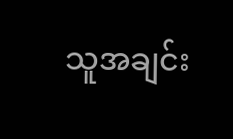သူအချင်း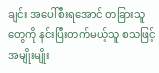ချင်း အပေါ်စီးရအောင် တခြားသူတွေကို နင်းပြီးတက်မယ့်သူ စသဖြင့် အမျိုးမျိုး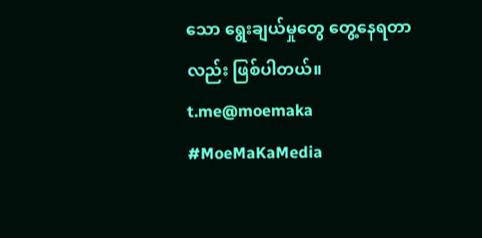သော ရွေးချယ်မှုတွေ တွေ့နေရတာလည်း ဖြစ်ပါတယ်။
t.me@moemaka
#MoeMaKaMedia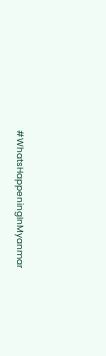#WhatsHappeningInMyanmar